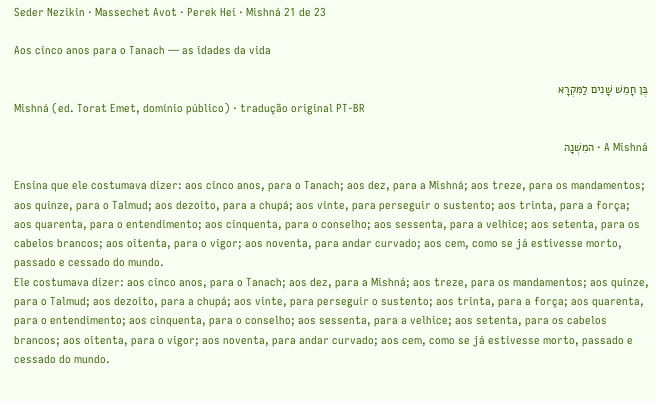Seder Nezikin · Massechet Avot · Perek Hei · Mishná 21 de 23

Aos cinco anos para o Tanach — as idades da vida

בֶּן חָמֵשׁ שָׁנִים לַמִּקְרָא
Mishná (ed. Torat Emet, domínio público) · tradução original PT-BR

A Mishná · המִשְׁנָה

Ensina que ele costumava dizer: aos cinco anos, para o Tanach; aos dez, para a Mishná; aos treze, para os mandamentos; aos quinze, para o Talmud; aos dezoito, para a chupá; aos vinte, para perseguir o sustento; aos trinta, para a força; aos quarenta, para o entendimento; aos cinquenta, para o conselho; aos sessenta, para a velhice; aos setenta, para os cabelos brancos; aos oitenta, para o vigor; aos noventa, para andar curvado; aos cem, como se já estivesse morto, passado e cessado do mundo.
Ele costumava dizer: aos cinco anos, para o Tanach; aos dez, para a Mishná; aos treze, para os mandamentos; aos quinze, para o Talmud; aos dezoito, para a chupá; aos vinte, para perseguir o sustento; aos trinta, para a força; aos quarenta, para o entendimento; aos cinquenta, para o conselho; aos sessenta, para a velhice; aos setenta, para os cabelos brancos; aos oitenta, para o vigor; aos noventa, para andar curvado; aos cem, como se já estivesse morto, passado e cessado do mundo.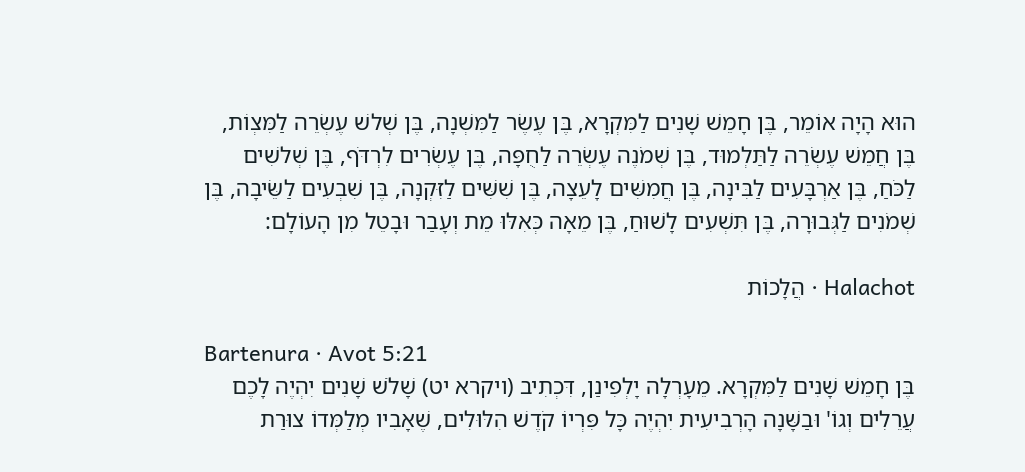הוּא הָיָה אוֹמֵר, בֶּן חָמֵשׁ שָׁנִים לַמִּקְרָא, בֶּן עֶשֶׂר לַמִּשְׁנָה, בֶּן שְׁלשׁ עֶשְׂרֵה לַמִּצְוֹת, בֶּן חֲמֵשׁ עֶשְׂרֵה לַתַּלְמוּד, בֶּן שְׁמֹנֶה עֶשְׂרֵה לַחֻפָּה, בֶּן עֶשְׂרִים לִרְדֹּף, בֶּן שְׁלשִׁים לַכֹּחַ, בֶּן אַרְבָּעִים לַבִּינָה, בֶּן חֲמִשִּׁים לָעֵצָה, בֶּן שִׁשִּׁים לַזִּקְנָה, בֶּן שִׁבְעִים לַשֵּׂיבָה, בֶּן שְׁמֹנִים לַגְּבוּרָה, בֶּן תִּשְׁעִים לָשׁוּחַ, בֶּן מֵאָה כְּאִלּוּ מֵת וְעָבַר וּבָטֵל מִן הָעוֹלָם:

Halachot · הֲלָכוֹת

Bartenura · Avot 5:21
בֶּן חָמֵשׁ שָׁנִים לַמִּקְרָא. מֵעָרְלָה יָלְפִינַן, דִּכְתִיב (ויקרא יט) שָׁלֹשׁ שָׁנִים יִהְיֶה לָכֶם עֲרֵלִים וְגוֹ' וּבַשָּׁנָה הָרְבִיעִית יִהְיֶה כָּל פִּרְיוֹ קֹדֶשׁ הִלּוּלִים, שֶׁאָבִיו מְלַמְּדוֹ צוּרַת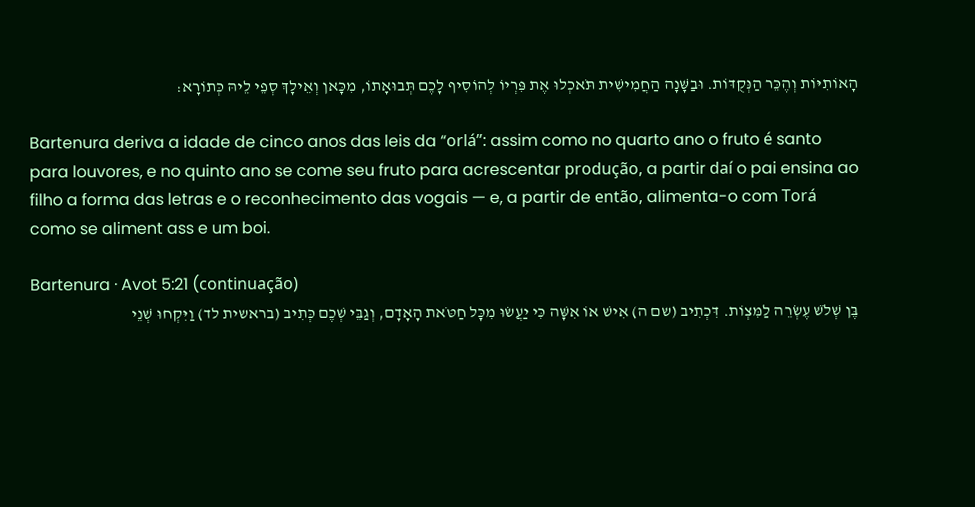הָאוֹתִיּוֹת וְהֶכֵּר הַנְּקֻדּוֹת. וּבַשָּׁנָה הַחֲמִישִׁית תֹּאכְלוּ אֶת פִּרְיוֹ לְהוֹסִיף לָכֶם תְּבוּאָתוֹ, מִכָּאן וְאֵילָךְ סְפֵי לֵיהּ כְּתוֹרָא:

Bartenura deriva a idade de cinco anos das leis da “orlá”: assim como no quarto ano o fruto é santo para louvores, e no quinto ano se come seu fruto para acrescentar produção, a partir daí o pai ensina ao filho a forma das letras e o reconhecimento das vogais — e, a partir de então, alimenta-o com Torá como se aliment ass e um boi.

Bartenura · Avot 5:21 (continuação)
בֶּן שְׁלֹשׁ עֶשְׂרֵה לַמִּצְוֹת. דִּכְתִיב (שם ה) אִישׁ אוֹ אִשָּׁה כִּי יַעֲשׂוּ מִכָּל חַטֹּאת הָאָדָם, וְגַבֵּי שְׁכֶם כְּתִיב (בראשית לד) וַיִּקְחוּ שְׁנֵי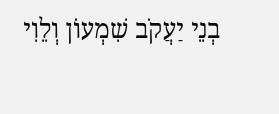בְנֵי יַעֲקֹב שִׁמְעוֹן וְלֵוִי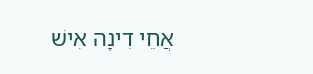אֲחֵי דִינָה אִישׁ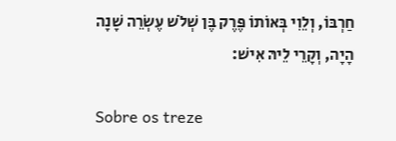חַרְבּוֹ, וְלֵוִי בְּאוֹתוֹ פֶּרֶק בֶּן שְׁלֹשׁ עֶשְׂרֵה שָׁנָה הָיָה, וְקָרֵי לֵיהּ אִישׁ:

Sobre os treze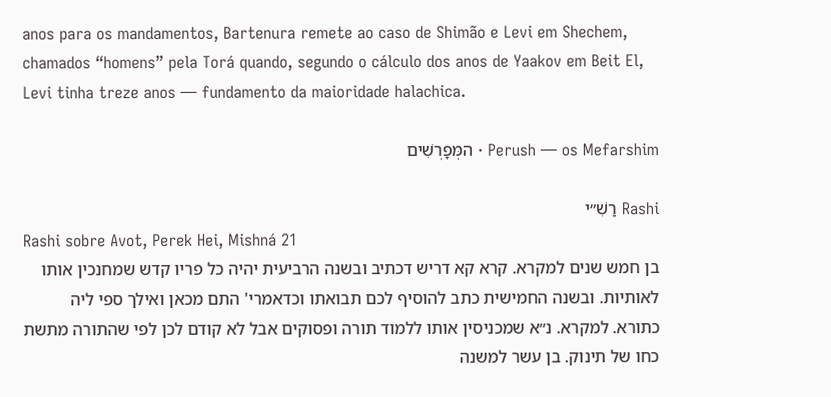anos para os mandamentos, Bartenura remete ao caso de Shimão e Levi em Shechem, chamados “homens” pela Torá quando, segundo o cálculo dos anos de Yaakov em Beit El, Levi tinha treze anos — fundamento da maioridade halachica.

Perush — os Mefarshim · המְּפָרְשִׁים

Rashi רַשִׁ״י
Rashi sobre Avot, Perek Hei, Mishná 21
בן חמש שנים למקרא. קרא קא דריש דכתיב ובשנה הרביעית יהיה כל פריו קדש שמחנכין אותו לאותיות. ובשנה החמישית כתב להוסיף לכם תבואתו וכדאמרי' התם מכאן ואילך ספי ליה כתורא. למקרא. נ״א שמכניסין אותו ללמוד תורה ופסוקים אבל לא קודם לכן לפי שהתורה מתשת כחו של תינוק. בן עשר למשנה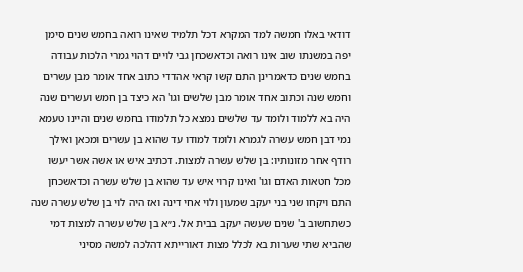דודאי באלו חמשה למד המקרא דכל תלמיד שאינו רואה בחמש שנים סימן יפה במשנתו שוב אינו רואה וכדאשכחן גבי לויים דהוי גמרי הלכות עבודה בחמש שנים כדאמרינן התם קשו קראי אהדדי כתוב אחד אומר מבן עשרים וחמש שנה וכתוב אחד אומר מבן שלשים וגו' הא כיצד בן חמש ועשרים שנה היה בא ללמוד ולומד עד שלשים נמצא כל תלמודו בחמש שנים והיינו טעמא נמי דבן חמש עשרה לגמרא ולומד למודו עד שהוא בן עשרים ומכאן ואילך רודף אחר מזונותיו: בן שלש עשרה למצות. דכתיב איש או אשה אשר יעשו מכל חטאות האדם וגו' ואינו קרוי איש עד שהוא בן שלש עשרה וכדאשכחן התם ויקחו שני בני יעקב שמעון ולוי אחי דינה ואז היה לוי בן שלש עשרה שנה כשתחשוב ב' שנים שעשה יעקב בבית אל. נ״א בן שלש עשרה למצות דמי שהביא שתי שערות בא לכלל מצות דאורייתא דהלכה למשה מסיני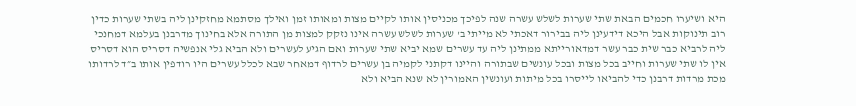היא ושיערו חכמים הבאת שתי שערות לשלש עשרה שנה לפיכך מכניסין אותו לקיים מצות ומאותו זמן ואילך מסתמא מחזקינן ליה בשתי שערות כדין רוב תינוקות אבל היכא דידעינן ליה בבירור דאכתי לא מייתי ב' שערות לשלש עשרה אינו נזקק למצות מן התורה אלא בחינוך מדרבנן בעלמא דמחנכי ליה לרביא כבר שית כבר עשר דמדאורייתא ממתינן ליה עד עשרים שמא יביא שתי שערות ואם הגיע לעשרים ולא הביא גלי אנפשיה דסריס הוא דסריס אין לו שתי שערות וחייב בכל מצות ובכל עונשים שבתורה והיינו דקתני לקמיה בן עשרים לרדוף דמאחר שבא לכלל עשרים היו רודפין אותו ב״ד לרדותו מכת מרדות דרבנן כדי להביאו לייסרו בכל מיתות ועונשין האמורין לא שנא הביא ולא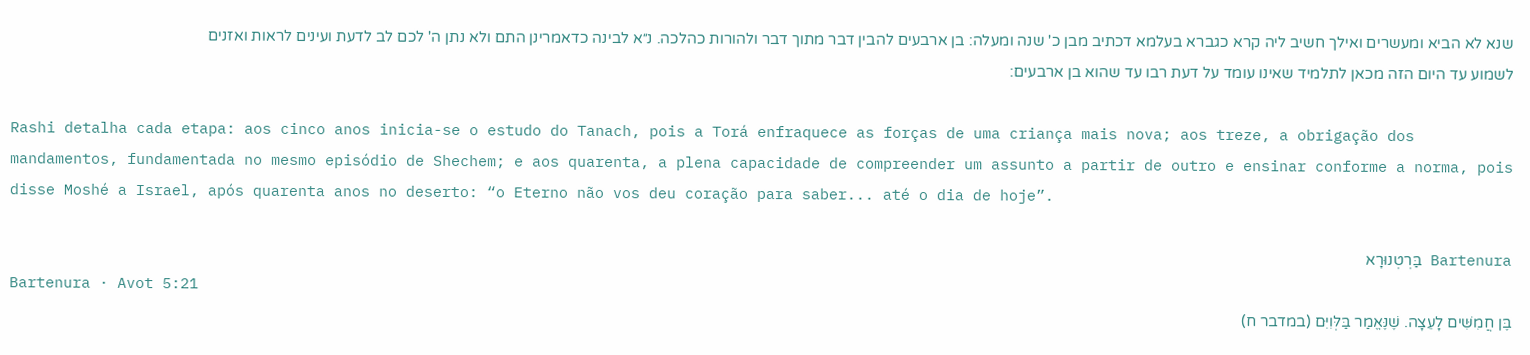שנא לא הביא ומעשרים ואילך חשיב ליה קרא כגברא בעלמא דכתיב מבן כ' שנה ומעלה: בן ארבעים להבין דבר מתוך דבר ולהורות כהלכה. נ״א לבינה כדאמרינן התם ולא נתן ה' לכם לב לדעת ועינים לראות ואזנים לשמוע עד היום הזה מכאן לתלמיד שאינו עומד על דעת רבו עד שהוא בן ארבעים:

Rashi detalha cada etapa: aos cinco anos inicia-se o estudo do Tanach, pois a Torá enfraquece as forças de uma criança mais nova; aos treze, a obrigação dos mandamentos, fundamentada no mesmo episódio de Shechem; e aos quarenta, a plena capacidade de compreender um assunto a partir de outro e ensinar conforme a norma, pois disse Moshé a Israel, após quarenta anos no deserto: “o Eterno não vos deu coração para saber... até o dia de hoje”.

Bartenura בַּרְטְנוּרָא
Bartenura · Avot 5:21
בֶּן חֲמִשִּׁים לָעֵצָה. שֶׁנֶּאֱמַר בַּלְּוִיִּם (במדבר ח)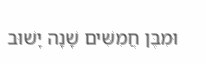וּמִבֶּן חֲמִשִּׁים שָׁנָה יָשׁוּב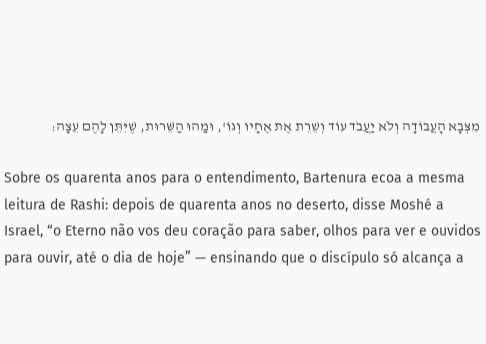מִצְּבָא הָעֲבוֹדָה וְלֹא יַעֲבֹד עוֹד וְשֵׁרֵת אֶת אֶחָיו וְגוֹ', וּמַהוּ הַשֵּׁרוּת, שֶׁיִּתֵּן לָהֶם עֵצָה:

Sobre os quarenta anos para o entendimento, Bartenura ecoa a mesma leitura de Rashi: depois de quarenta anos no deserto, disse Moshé a Israel, “o Eterno não vos deu coração para saber, olhos para ver e ouvidos para ouvir, até o dia de hoje” — ensinando que o discípulo só alcança a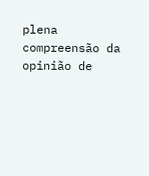plena compreensão da opinião de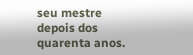seu mestre depois dos quarenta anos.